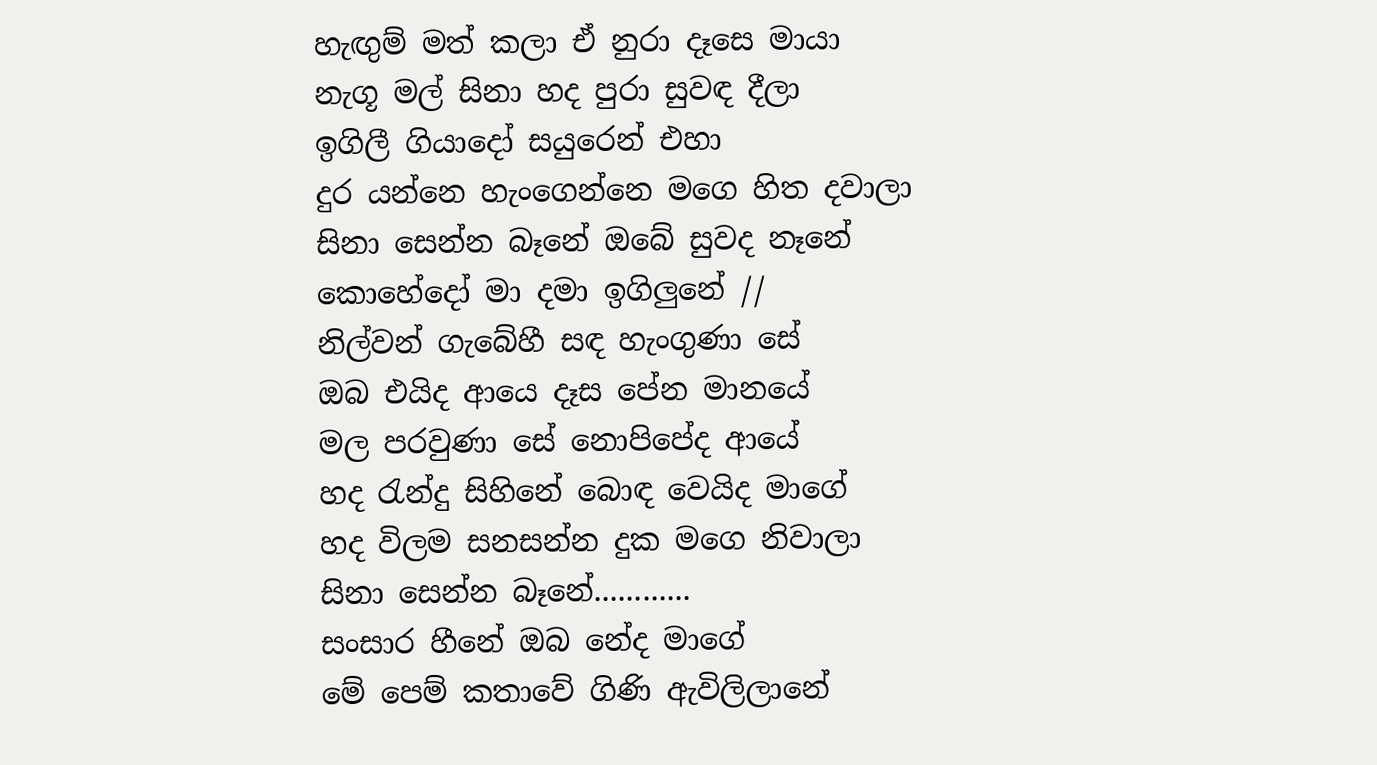හැඟුම් මත් කලා ඒ නුරා දෑසෙ මායා
නැගූ මල් සිනා හද පුරා සුවඳ දීලා
ඉගිලී ගියාදෝ සයුරෙන් එහා
දුර යන්නෙ හැංගෙන්නෙ මගෙ හිත දවාලා
සිනා සෙන්න බෑනේ ඔබේ සුවද නෑනේ
කොහේදෝ මා දමා ඉගිලුනේ //
නිල්වන් ගැබේහී සඳ හැංගුණා සේ
ඔබ එයිද ආයෙ දෑස පේන මානයේ
මල පරවුණා සේ නොපිපේද ආයේ
හද රැන්දු සිහිනේ බොඳ වෙයිද මාගේ
හද විලම සනසන්න දුක මගෙ නිවාලා
සිනා සෙන්න බෑනේ............
සංසාර හීනේ ඔබ නේද මාගේ
මේ පෙම් කතාවේ ගිණි ඇවිලිලානේ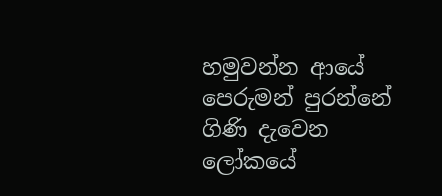හමුවන්න ආයේ පෙරුමන් පුරන්නේ
ගිණි දැවෙන ලෝකයේ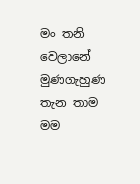මං තනි වෙලානේ
මුණගැහුණ තැන තාම මම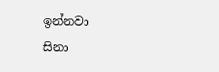ඉන්නවා
සිනා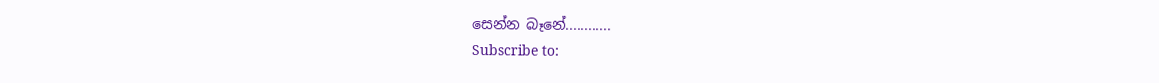සෙන්න බෑනේ............
Subscribe to: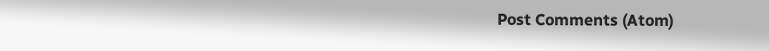Post Comments (Atom)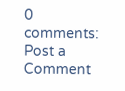0 comments:
Post a Comment